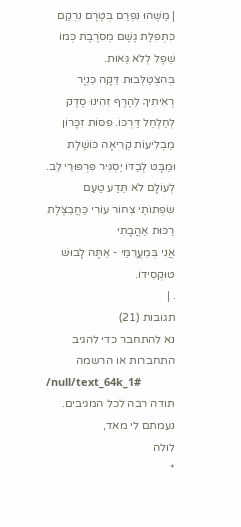| מַשֶּׁהוּ נִפְרַם בְּטֶרֶם נִרְקַם כִּתְפִלַּת גֶּשֶׁם מְסֹרֶבֶת כְּמוֹ שֵׁפֶל לְלֹא גֵּאוּת.
בְּהִצְטַלְּבוּת דַּקָּה כִּנְיָר רְאִיתִיךָ לְהֶרֶף זִהִינוּ סֶדֶק לְחַלְחֵל דַּרְכּוֹ. פִּסּוֹת זִכָּרוֹן מַבְלִיעוֹת קְרִיאָה כּוֹשֶׁלֶת וּמַבָּט לְבַדּוֹ יַסְגִּיר פִּרְפּוּרֵי לֵּב.
לְעוֹלָם לֹא תֵּדַע טַעַם שִׂפְתוֹתַי צְחוֹר עוֹרִי כַּחֲבַצֶּלֶת רַכּוּת אַהֲבָתִי
אֲנִי בְּמַעֲרֻמַּי - אַתָּה לָבוּשׁ טוּקְסִידוֹ.
. |
תגובות (21)
נא להתחבר כדי להגיב
התחברות או הרשמה
/null/text_64k_1#
תודה רבה לכל המגיבים.
נעמתם לי מאד,
לולה
*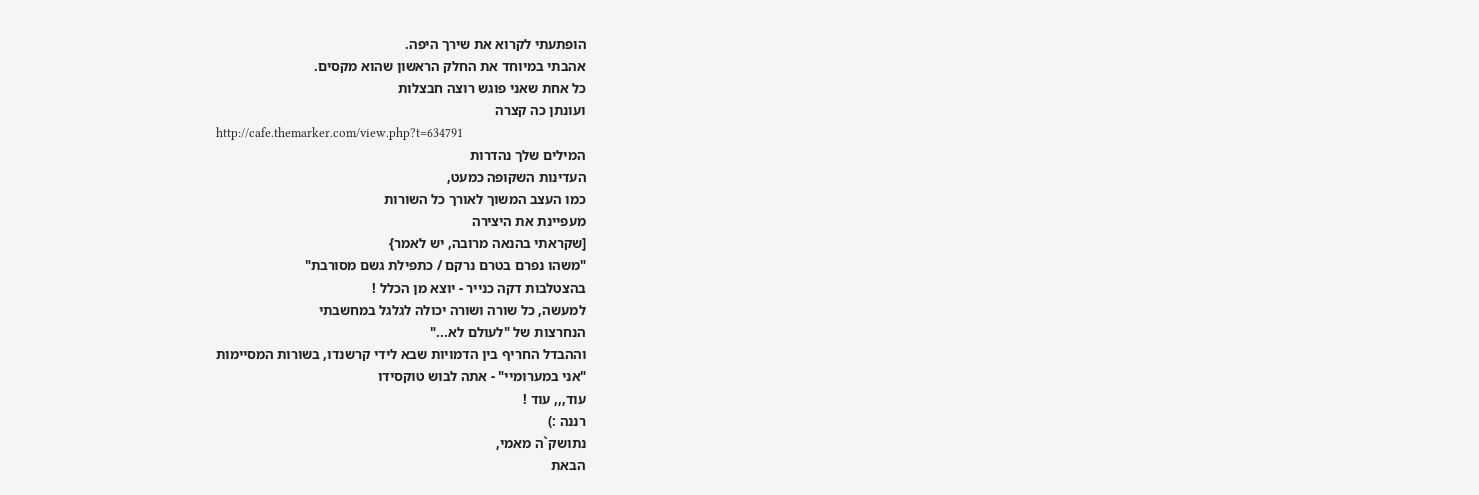הופתעתי לקרוא את שירך היפה.
אהבתי במיוחד את החלק הראשון שהוא מקסים.
כל אחת שאני פוגש רוצה חבצלות
ועונתן כה קצרה
http://cafe.themarker.com/view.php?t=634791
המילים שלך נהדרות
העדינות השקופה כמעט,
כמו העצב המשוך לאורך כל השורות
מעפיינת את היצירה
[שקראתי בהנאה מרובה, יש לאמר}
"משהו נפרם בטרם נרקם / כתפילת גשם מסורבת"
בהצטלבות דקה כנייר - יוצא מן הכלל !
למעשה, כל שורה ושורה יכולה לגלגל במחשבתי
הנחרצות של "לעולם לא..."
וההבדל החריף בין הדמויות שבא לידי קרשנדו, בשורות המסיימות
"אני במערומיי" - אתה לבוש טוקסידו
עוד,,, עוד !
רננה :)
נתושק`ה מאמי,
הבאת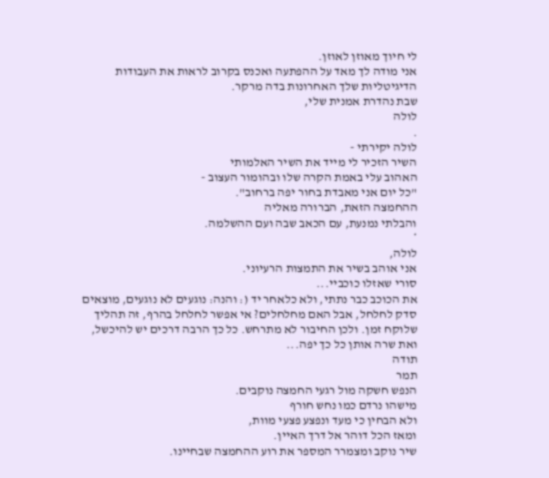לי חיוך מאוזן לאוזן.
אני מודה לך מאד על ההפתעה ואכנס בקרוב לראות את העבודות הדיגיטליות שלך האחרונות בדה מרקר.
שבת נהדרת אמנית שלי,
לולה
.
לולה יקירתי -
השיר הזכיר לי מייד את השיר האלמותי
האהוב עלי באמת הקרה שלו ובהומור העצוב -
"כל יום אני מאבדת בחור יפה ברחוב".
ההחמצה הזאת, הברורה מאליה
והבלתי נמנעת, עם הכאב שבה ועם ההשלמה.
*
לולה,
אני אוהב בשיר את התמצות הרעיוני.
סורי שאזלו כוכביי...
את הכוכב כבר נתתי, ולא כלאחר יד (: והנה: נוגעים לא נוגעים, מוצאים סדק לחלחל, אבל האם מחלחלים? אי אפשר לחלחל בהרף, זה תהליך שלוקח זמן. ולכן החיבור לא מתרחש. כל כך הרבה דרכים יש להיכשל, ואת שרה אותן כל כך יפה...
תודה
תמר
הנפש חשקה מול רגעי החמצה נוקבים.
מישהו נרדם כמו נחש חורף
ולא הבחין כי מעד ונפצע פצעי מוות,
ומאז הכל דוהר אל דרך האיין.
שיר נוקב ומצמרר המספר את רוע ההחמצה שבחיינו.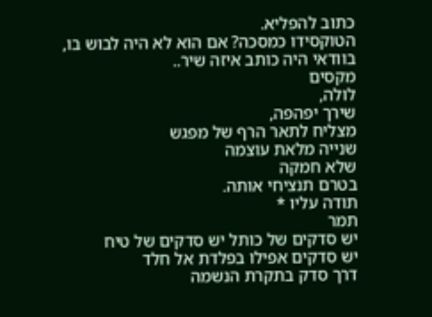כתוב להפליא.
הטוקסידו כמסכה? אם הוא לא היה לבוש בו, בוודאי היה כותב איזה שיר..
מקסים
לולה,
שירך יפהפה,
מצליח לתאר הרף של מפגש
שנייה מלאת עוצמה
שלא חמקה
בטרם תנציחי אותה.
תודה עליו *
תמר
יש סדקים של כותל יש סדקים של טיח
יש סדקים אפילו בפלדת אל חלד
דרך סדק בתקרת הנשמה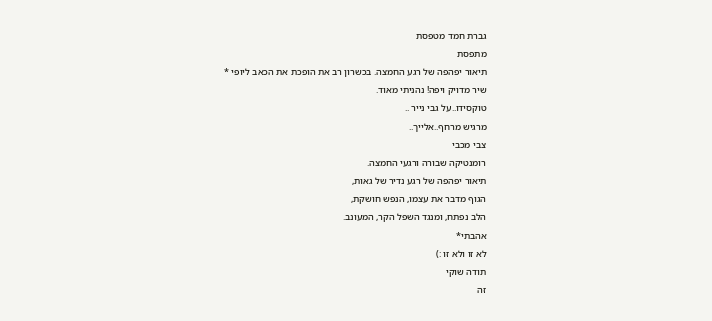גברת חמד מטפסת
מתפסת
תיאור יפהפה של רגע החמצה. בכשרון רב את הופכת את הכאב ליופי *
שיר מדויק ויפה! נהניתי מאוד.
טוקסידו..על גבי נייר ..
מרגיש מרחף..אלייך..
צבי מכבי
רומנטיקה שבורה ורגעי החמצה.
תיאור יפהפה של רגע נדיר של גאות,
הגוף מדבר את עצמו, הנפש חושקת,
הלב נפתח, ומנגד השפל הקר, המעונב.
אהבתי*
לא זו ולא זו :)
תודה שוקי
זה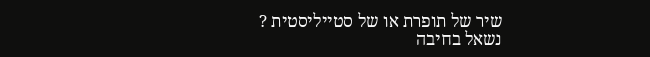שיר של תופרת או של סטייליסטית ?
נשאל בחיבה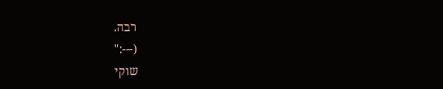רבה.
(---:"
שוקי